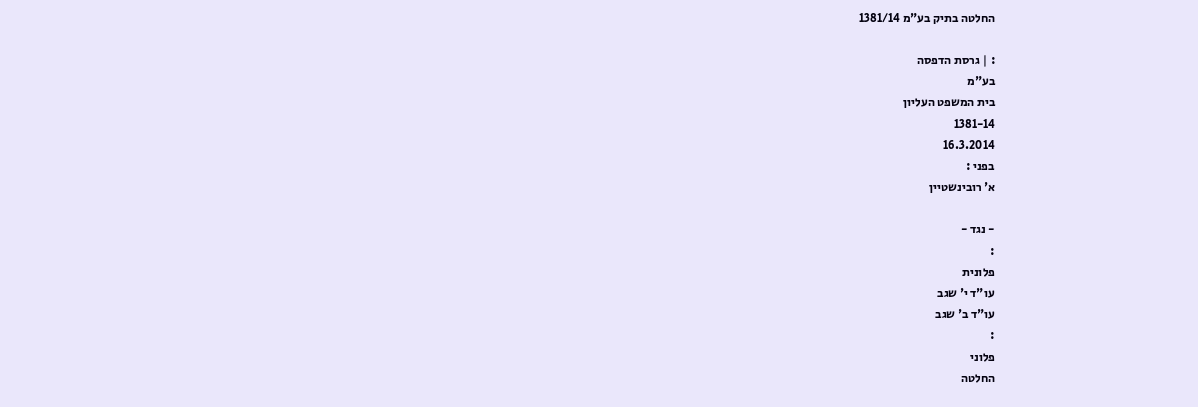החלטה בתיק בע"מ 1381/14

: | גרסת הדפסה
בע"מ
בית המשפט העליון
1381-14
16.3.2014
בפני :
א' רובינשטיין

- נגד -
:
פלונית
עו"ד י' שגב
עו"ד ב' שגב
:
פלוני
החלטה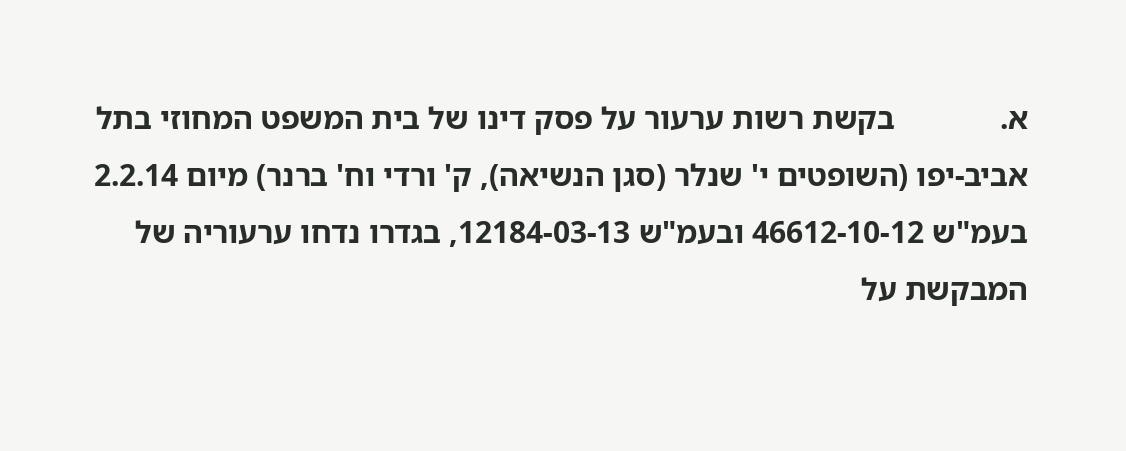א.             בקשת רשות ערעור על פסק דינו של בית המשפט המחוזי בתל אביב-יפו (השופטים י' שנלר (סגן הנשיאה), ק' ורדי וח' ברנר) מיום 2.2.14 בעמ"ש 46612-10-12 ובעמ"ש 12184-03-13, בגדרו נדחו ערעוריה של המבקשת על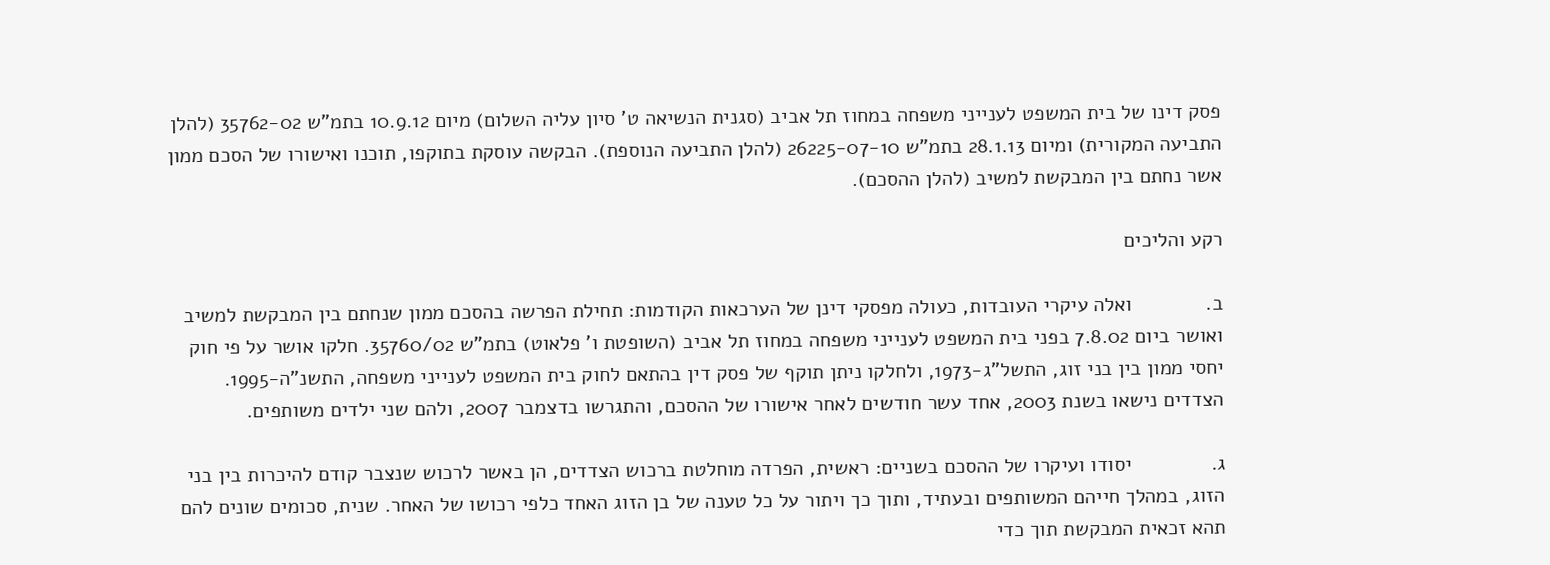פסק דינו של בית המשפט לענייני משפחה במחוז תל אביב (סגנית הנשיאה ט' סיון עליה השלום) מיום 10.9.12 בתמ"ש 35762-02 (להלן התביעה המקורית) ומיום 28.1.13 בתמ"ש 26225-07-10 (להלן התביעה הנוספת). הבקשה עוסקת בתוקפו, תוכנו ואישורו של הסכם ממון אשר נחתם בין המבקשת למשיב (להלן ההסכם).

רקע והליכים

ב.             ואלה עיקרי העובדות, כעולה מפסקי דינן של הערכאות הקודמות: תחילת הפרשה בהסכם ממון שנחתם בין המבקשת למשיב ואושר ביום 7.8.02 בפני בית המשפט לענייני משפחה במחוז תל אביב (השופטת ו' פלאוט) בתמ"ש 35760/02. חלקו אושר על פי חוק יחסי ממון בין בני זוג, התשל"ג-1973, ולחלקו ניתן תוקף של פסק דין בהתאם לחוק בית המשפט לענייני משפחה, התשנ"ה-1995. הצדדים נישאו בשנת 2003, אחד עשר חודשים לאחר אישורו של ההסכם, והתגרשו בדצמבר 2007, ולהם שני ילדים משותפים.

ג.              יסודו ועיקרו של ההסכם בשניים: ראשית, הפרדה מוחלטת ברכוש הצדדים, הן באשר לרכוש שנצבר קודם להיכרות בין בני הזוג, במהלך חייהם המשותפים ובעתיד, ותוך כך ויתור על כל טענה של בן הזוג האחד כלפי רכושו של האחר. שנית, סכומים שונים להם תהא זכאית המבקשת תוך כדי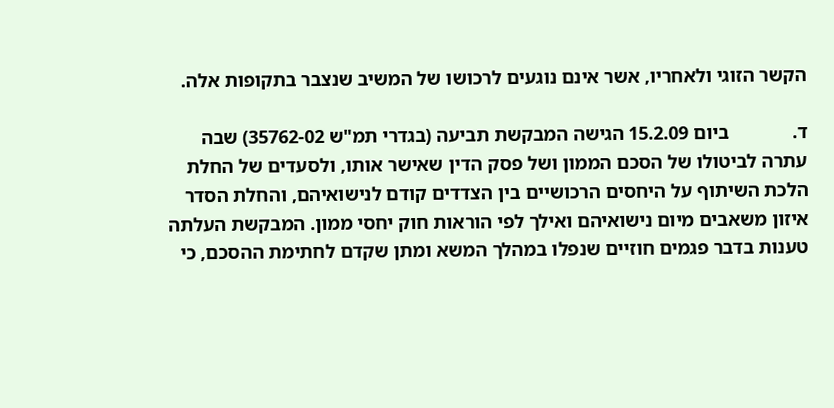הקשר הזוגי ולאחריו, אשר אינם נוגעים לרכושו של המשיב שנצבר בתקופות אלה.

ד.             ביום 15.2.09 הגישה המבקשת תביעה (בגדרי תמ"ש 35762-02) שבה עתרה לביטולו של הסכם הממון ושל פסק הדין שאישר אותו, ולסעדים של החלת הלכת השיתוף על היחסים הרכושיים בין הצדדים קודם לנישואיהם, והחלת הסדר איזון משאבים מיום נישואיהם ואילך לפי הוראות חוק יחסי ממון. המבקשת העלתה טענות בדבר פגמים חוזיים שנפלו במהלך המשא ומתן שקדם לחתימת ההסכם, כי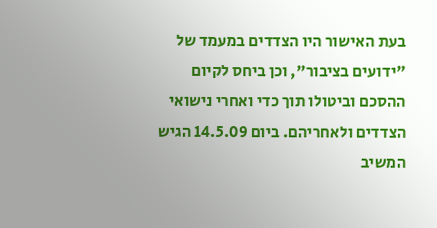בעת האישור היו הצדדים במעמד של "ידועים בציבור", וכן ביחס לקיום ההסכם וביטולו תוך כדי ואחרי נישואי הצדדים ולאחריהם. ביום 14.5.09 הגיש המשיב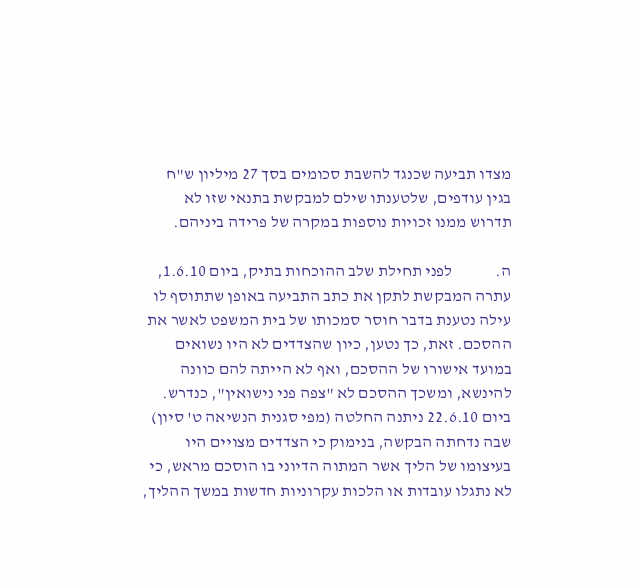מצדו תביעה שכנגד להשבת סכומים בסך 27 מיליון ש"ח בגין עודפים, שלטענתו שילם למבקשת בתנאי שזו לא תדרוש ממנו זכויות נוספות במקרה של פרידה ביניהם.

ה.             לפני תחילת שלב ההוכחות בתיק, ביום 1.6.10, עתרה המבקשת לתקן את כתב התביעה באופן שתתוסף לו עילה נטענת בדבר חוסר סמכותו של בית המשפט לאשר את ההסכם. זאת, כך נטען, כיון שהצדדים לא היו נשואים במועד אישורו של ההסכם, ואף לא הייתה להם כוונה להינשא, ומשכך ההסכם לא "צפה פני נישואין", כנדרש. ביום 22.6.10 ניתנה החלטה (מפי סגנית הנשיאה ט' סיון) שבה נדחתה הבקשה, בנימוק כי הצדדים מצויים היו בעיצומו של הליך אשר המתוה הדיוני בו הוסכם מראש, כי לא נתגלו עובדות או הלכות עקרוניות חדשות במשך ההליך,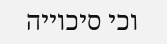וכי סיכוייה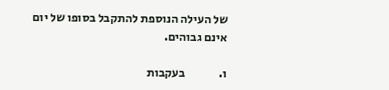של העילה הנוספת להתקבל בסופו של יום אינם גבוהים.

ו.              בעקבות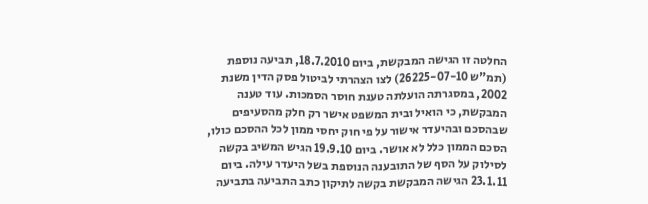החלטה זו הגישה המבקשת, ביום 18.7.2010, תביעה נוספת (תמ"ש 26225-07-10) לצו הצהרתי לביטול פסק הדין משנת 2002, במסגרתה הועלתה טענת חוסר הסמכות. עוד טענה המבקשת, כי הואיל ובית המשפט אישר רק חלק מהסעיפים שבהסכם ובהיעדר אישור על פי חוק יחסי ממון לכל ההסכם כולו, הסכם הממון כלל לא אושר. ביום 19.9.10 הגיש המשיב בקשה לסילוק על הסף של התובענה הנוספת בשל היעדר עילה. ביום 23.1.11 הגישה המבקשת בקשה לתיקון כתב התביעה בתביעה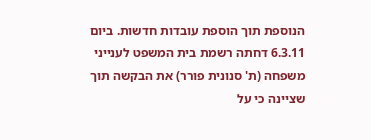הנוספת תוך הוספת עובדות חדשות. ביום 6.3.11 דחתה רשמת בית המשפט לענייני משפחה (ת' סנונית פורר) את הבקשה תוך שציינה כי על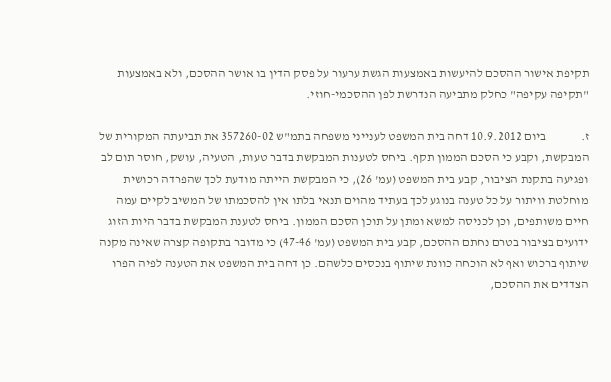תקיפת אישור ההסכם להיעשות באמצעות הגשת ערעור על פסק הדין בו אושר ההסכם, ולא באמצעות "תקיפה עקיפה" כחלק מתביעה הנדרשת לפן ההסכמי-חוזי.

ז.              ביום 10.9.2012 דחה בית המשפט לענייני משפחה בתמ"ש 357260-02 את תביעתה המקורית של המבקשת, וקבע כי הסכם הממון תקף. ביחס לטענות המבקשת בדבר טעות, הטעיה, עושק, חוסר תום לב ופגיעה בתקנת הציבור, קבע בית המשפט (עמ' 26), כי המבקשת הייתה מודעת לכך שהפרדה רכושית מוחלטת וויתור על כל טענה בנוגע לכך בעתיד מהוים תנאי בלתו אין להסכמתו של המשיב לקיים עמה חיים משותפים, וכן לכניסה למשא ומתן על תוכן הסכם הממון. ביחס לטענת המבקשת בדבר היות הזוג ידועים בציבור בטרם נחתם ההסכם, קבע בית המשפט (עמ' 47-46) כי מדובר בתקופה קצרה שאינה מקנה שיתוף ברכוש ואף לא הוכחה כוונת שיתוף בנכסים כלשהם. כן דחה בית המשפט את הטענה לפיה הפרו הצדדים את ההסכם,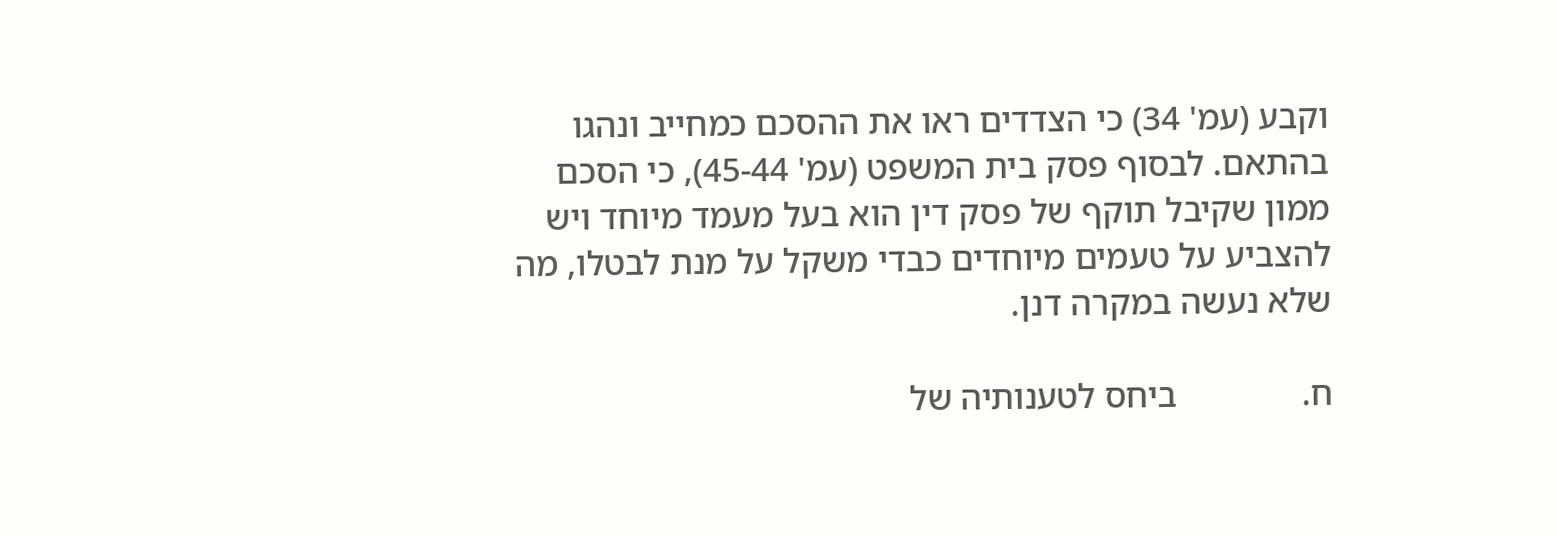וקבע (עמ' 34) כי הצדדים ראו את ההסכם כמחייב ונהגו בהתאם. לבסוף פסק בית המשפט (עמ' 45-44), כי הסכם ממון שקיבל תוקף של פסק דין הוא בעל מעמד מיוחד ויש להצביע על טעמים מיוחדים כבדי משקל על מנת לבטלו, מה שלא נעשה במקרה דנן.

ח.              ביחס לטענותיה של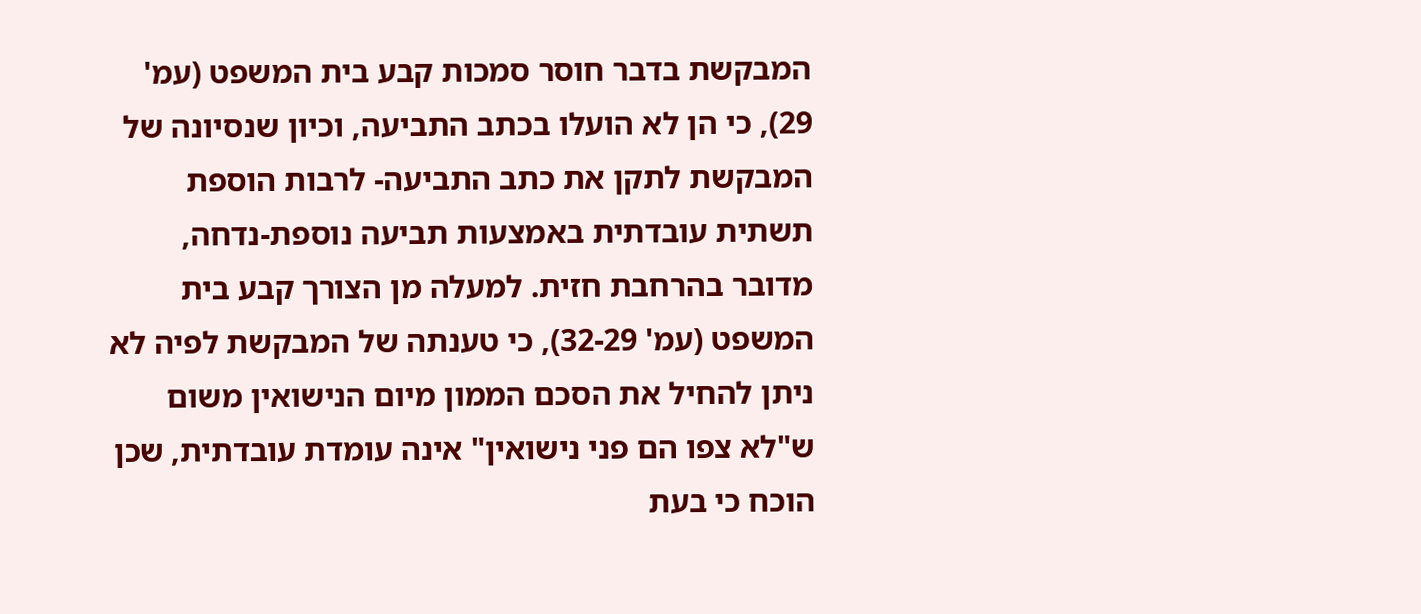המבקשת בדבר חוסר סמכות קבע בית המשפט (עמ' 29), כי הן לא הועלו בכתב התביעה, וכיון שנסיונה של המבקשת לתקן את כתב התביעה- לרבות הוספת תשתית עובדתית באמצעות תביעה נוספת-נדחה, מדובר בהרחבת חזית. למעלה מן הצורך קבע בית המשפט (עמ' 32-29), כי טענתה של המבקשת לפיה לא ניתן להחיל את הסכם הממון מיום הנישואין משום ש"לא צפו הם פני נישואין" אינה עומדת עובדתית, שכן הוכח כי בעת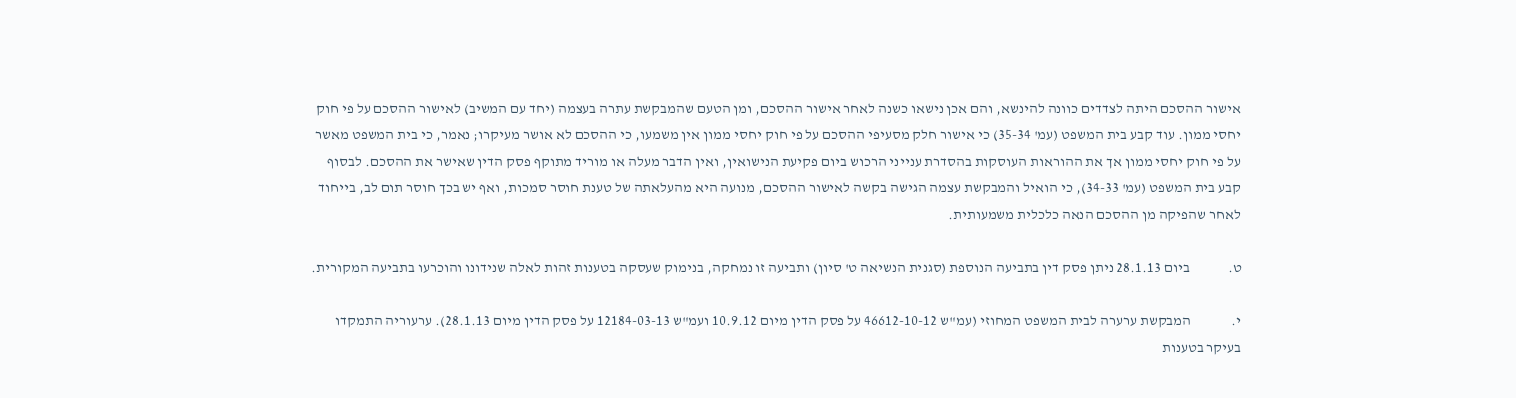אישור ההסכם היתה לצדדים כוונה להינשא, והם אכן נישאו כשנה לאחר אישור ההסכם, ומן הטעם שהמבקשת עתרה בעצמה (יחד עם המשיב) לאישור ההסכם על פי חוק יחסי ממון. עוד קבע בית המשפט (עמ' 35-34) כי אישור חלק מסעיפי ההסכם על פי חוק יחסי ממון אין משמעו, כי ההסכם לא אושר מעיקרו; נאמר, כי בית המשפט מאשר על פי חוק יחסי ממון אך את ההוראות העוסקות בהסדרת ענייני הרכוש ביום פקיעת הנישואין, ואין הדבר מעלה או מוריד מתוקף פסק הדין שאישר את ההסכם. לבסוף קבע בית המשפט (עמ' 34-33), כי הואיל והמבקשת עצמה הגישה בקשה לאישור ההסכם, מנועה היא מהעלאתה של טענת חוסר סמכות, ואף יש בכך חוסר תום לב, בייחוד לאחר שהפיקה מן ההסכם הנאה כלכלית משמעותית.

ט.             ביום 28.1.13 ניתן פסק דין בתביעה הנוספת (סגנית הנשיאה ט' סיון) ותביעה זו נמחקה, בנימוק שעסקה בטענות זהות לאלה שנידונו והוכרעו בתביעה המקורית.

י.              המבקשת ערערה לבית המשפט המחוזי (עמ"ש 46612-10-12 על פסק הדין מיום 10.9.12 ועמ"ש 12184-03-13 על פסק הדין מיום 28.1.13). ערעוריה התמקדו בעיקר בטענות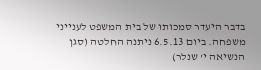בדבר היעדר סמכותו של בית המשפט לענייני משפחה. ביום 6.5.13 ניתנה החלטה (סגן הנשיאה י' שנלר)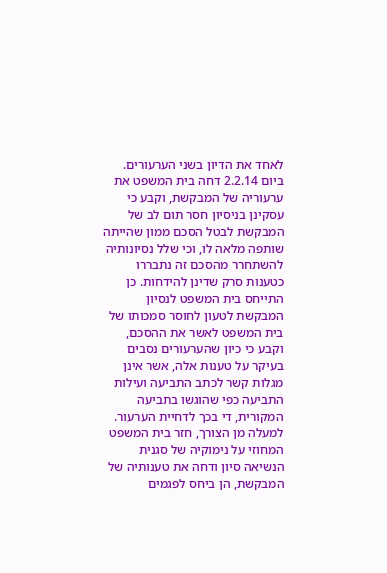לאחד את הדיון בשני הערעורים. ביום 2.2.14 דחה בית המשפט את ערעוריה של המבקשת, וקבע כי  עסקינן בניסיון חסר תום לב של המבקשת לבטל הסכם ממון שהייתה שותפה מלאה לו, וכי שלל נסיונותיה להשתחרר מהסכם זה נתבררו כטענות סרק שדינן להידחות. כן התייחס בית המשפט לנסיון המבקשת לטעון לחוסר סמכותו של בית המשפט לאשר את ההסכם, וקבע כי כיון שהערעורים נסבים בעיקר על טענות אלה, אשר אינן מגלות קשר לכתב התביעה ועילות התביעה כפי שהוגשו בתביעה המקורית, די בכך לדחיית הערעור. למעלה מן הצורך, חזר בית המשפט המחוזי על נימוקיה של סגנית הנשיאה סיון ודחה את טענותיה של המבקשת, הן ביחס לפגמים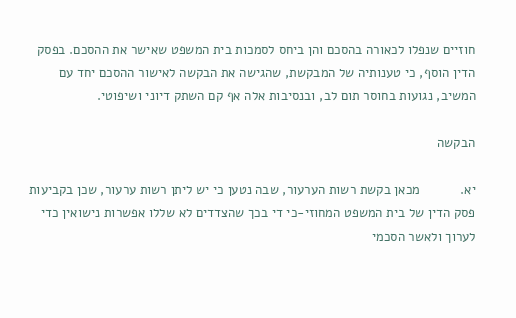חוזיים שנפלו לכאורה בהסכם והן ביחס לסמכות בית המשפט שאישר את ההסכם. בפסק הדין הוסף, כי טענותיה של המבקשת, שהגישה את הבקשה לאישור ההסכם יחד עם המשיב, נגועות בחוסר תום לב, ובנסיבות אלה אף קם השתק דיוני ושיפוטי.

הבקשה

יא.           מכאן בקשת רשות הערעור, שבה נטען כי יש ליתן רשות ערעור, שכן בקביעות פסק הדין של בית המשפט המחוזי-כי די בכך שהצדדים לא שללו אפשרות נישואין כדי לערוך ולאשר הסכמי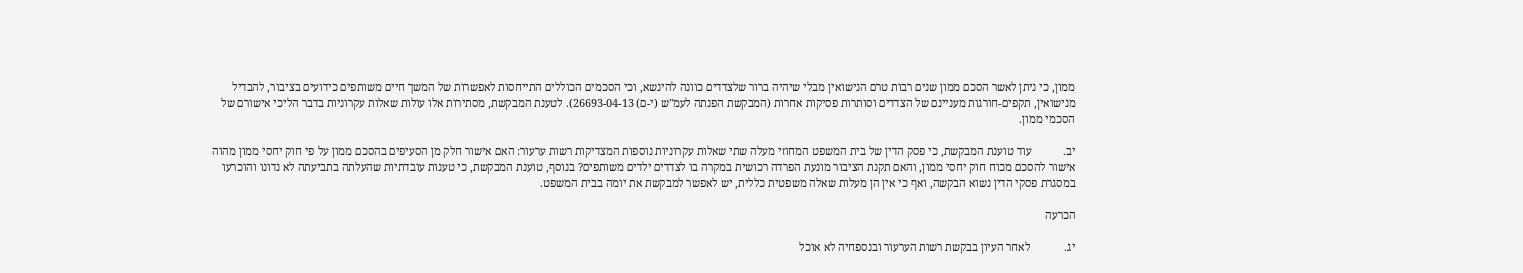ממון, כי ניתן לאשר הסכם ממון שנים רבות טרם הנישואין מבלי שיהיה ברור שלצדדים כוונה להינשא, וכי הסכמים הכוללים התייחסות לאפשרות של המשך חיים משותפים כידועים בציבור, להבדיל מנישואין, תקפים-חורגות מעניינם של הצדדים וסותרות פסיקות אחרות (המבקשת הפנתה לעמ"ש (י-ם) 26693-04-13). לטענת המבקשת, מסתירות אלו עולות שאלות עקרוניות בדבר הליכי אישורם של הסכמי ממון.

יב.           עוד טוענת המבקשת, כי פסק הדין של בית המשפט המחוזי מעלה שתי שאלות עקרוניות נוספות המצדיקות רשות ערעור: האם אישור חלק מן הסעיפים בהסכם ממון על פי חוק יחסי ממון מהוה אישור להסכם מכוח חוק יחסי ממון, והאם תקנת הציבור מונעת הפרדה רכושית במקרה בו לצדדים ילדים משותפים? בנוסף, טוענת המבקשת, כי טענות עובדתיות שהעלתה בתביעתה לא נדונו והוכרעו במסגרת פסקי הדין נשוא הבקשה, ואף כי אין הן מעלות שאלה משפטית כללית, יש לאפשר למבקשת את יומה בבית המשפט.

הכרעה

יג.            לאחר העיון בבקשת רשות הערעור ובנספחיה לא אוכל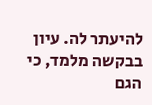להיעתר לה. עיון בבקשה מלמד, כי הגם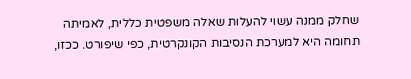שחלק ממנה עשוי להעלות שאלה משפטית כללית, לאמיתה תחומה היא למערכת הנסיבות הקונקרטית, כפי שיפורט. ככזו,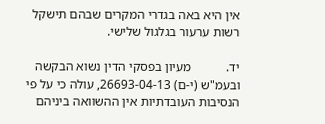אין היא באה בגדרי המקרים שבהם תישקל רשות ערעור בגלגול שלישי.

יד.           מעיון בפסקי הדין נשוא הבקשה ובעמ"ש (י-ם) 26693-04-13, עולה כי על פי הנסיבות העובדתיות אין ההשוואה ביניהם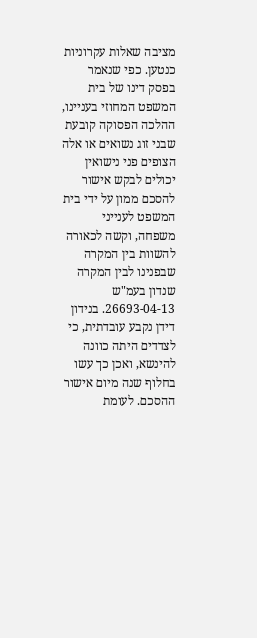מציבה שאלות עקרוניות כנטען. כפי שנאמר בפסק דינו של בית המשפט המחוזי בעניינו, ההלכה הפסוקה קובעת שבני זוג נשואים או אלה הצופים פני נישואין יכולים לבקש אישור להסכם ממון על ידי בית המשפט לענייני משפחה, וקשה לכאורה להשוות בין המקרה שבפנינו לבין המקרה שנדון בעמ"ש 26693-04-13. בנידון דידן נקבע עובדתית, כי לצדדים היתה כוונה להינשא, ואכן כך עשו בחלוף שנה מיום אישור ההסכם. לעומת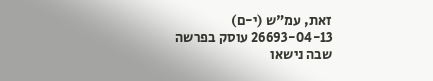זאת, עמ"ש (י-ם) 26693-04-13 עוסק בפרשה שבה נישאו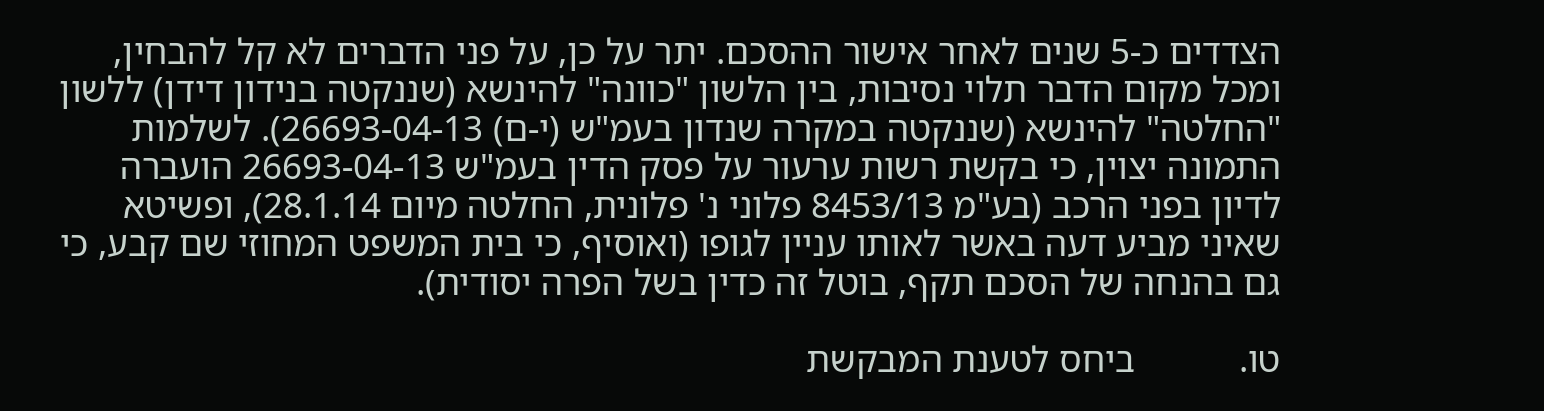הצדדים כ-5 שנים לאחר אישור ההסכם. יתר על כן, על פני הדברים לא קל להבחין, ומכל מקום הדבר תלוי נסיבות, בין הלשון "כוונה" להינשא (שננקטה בנידון דידן) ללשון "החלטה" להינשא (שננקטה במקרה שנדון בעמ"ש (י-ם) 26693-04-13). לשלמות התמונה יצוין, כי בקשת רשות ערעור על פסק הדין בעמ"ש 26693-04-13 הועברה לדיון בפני הרכב (בע"מ 8453/13 פלוני נ' פלונית, החלטה מיום 28.1.14), ופשיטא שאיני מביע דעה באשר לאותו עניין לגופו (ואוסיף, כי בית המשפט המחוזי שם קבע, כי גם בהנחה של הסכם תקף, בוטל זה כדין בשל הפרה יסודית).

טו.           ביחס לטענת המבקשת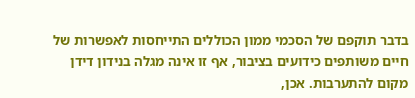בדבר תוקפם של הסכמי ממון הכוללים התייחסות לאפשרות של חיים משותפים כידועים בציבור, אף זו אינה מגלה בנידון דידן מקום להתערבות. אכן,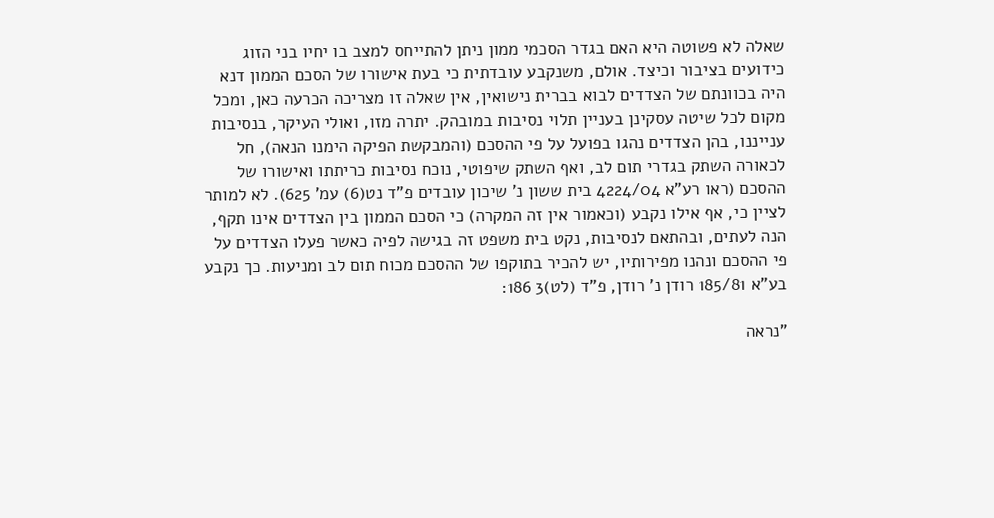שאלה לא פשוטה היא האם בגדר הסכמי ממון ניתן להתייחס למצב בו יחיו בני הזוג כידועים בציבור וכיצד. אולם, משנקבע עובדתית כי בעת אישורו של הסכם הממון דנא היה בכוונתם של הצדדים לבוא בברית נישואין, אין שאלה זו מצריכה הכרעה כאן, ומכל מקום לכל שיטה עסקינן בעניין תלוי נסיבות במובהק. יתרה מזו, ואולי העיקר, בנסיבות ענייננו, בהן הצדדים נהגו בפועל על פי ההסכם (והמבקשת הפיקה הימנו הנאה), חל לכאורה השתק בגדרי תום לב, ואף השתק שיפוטי, נוכח נסיבות כריתתו ואישורו של ההסכם (ראו רע"א 4224/04 בית ששון נ' שיכון עובדים פ"ד נט(6) עמ' 625). לא למותר לציין כי, אף אילו נקבע (וכאמור אין זה המקרה) כי הסכם הממון בין הצדדים אינו תקף, הנה לעתים, ובהתאם לנסיבות, נקט בית משפט זה בגישה לפיה כאשר פעלו הצדדים על פי ההסכם ונהנו מפירותיו, יש להכיר בתוקפו של ההסכם מכוח תום לב ומניעות. כך נקבע בע"א 185/81 רודן נ' רודן, פ"ד (לט)3 186:

"נראה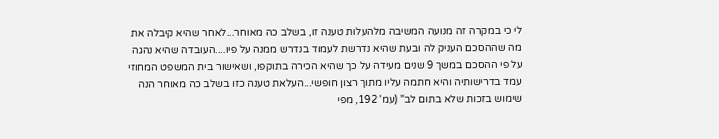לי כי במקרה זה מנועה המשיבה מלהעלות טענה זו, בשלב כה מאוחר...לאחר שהיא קיבלה את מה שההסכם העניק לה ובעת שהיא נדרשת לעמוד בנדרש ממנה על פיו....העובדה שהיא נהגה על פי ההסכם במשך 9 שנים מעידה על כך שהיא הכירה בתוקפו, ושאישור בית המשפט המחוזי עמד בדרישותיה והיא חתמה עליו מתוך רצון חופשי...העלאת טענה כזו בשלב כה מאוחר הנה שימוש בזכות שלא בתום לב" (עמ' 192, מפי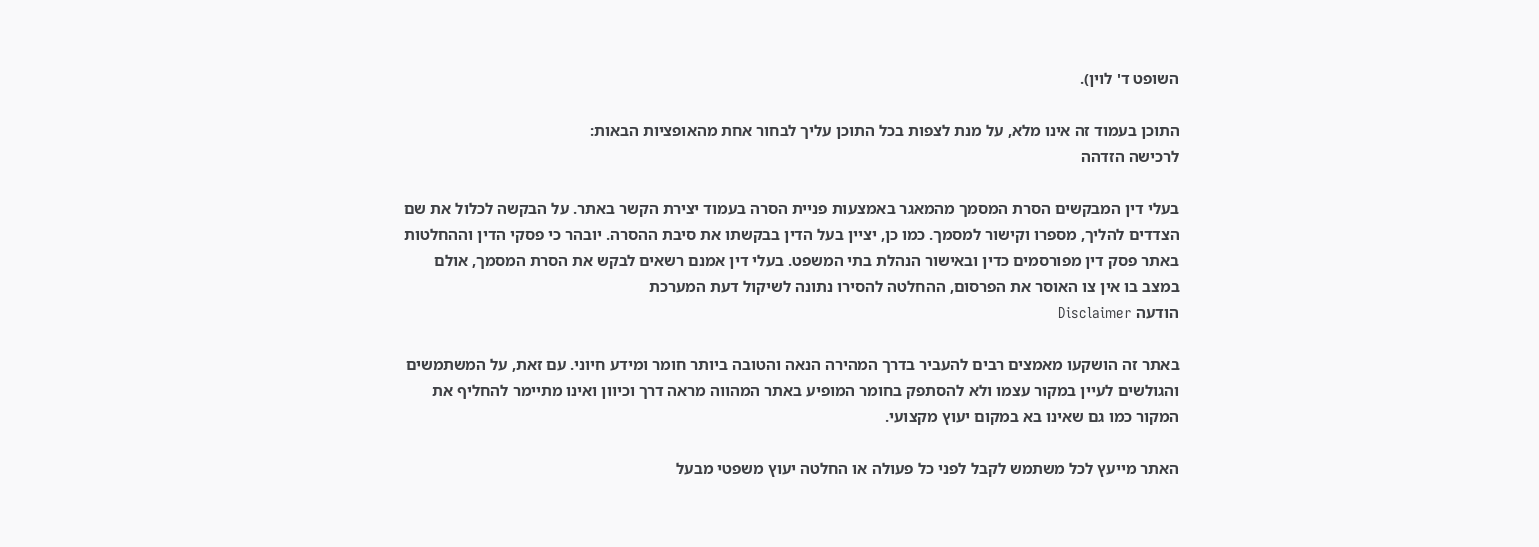השופט ד' לוין).

התוכן בעמוד זה אינו מלא, על מנת לצפות בכל התוכן עליך לבחור אחת מהאופציות הבאות:
לרכישה הזדהה

בעלי דין המבקשים הסרת המסמך מהמאגר באמצעות פניית הסרה בעמוד יצירת הקשר באתר. על הבקשה לכלול את שם הצדדים להליך, מספרו וקישור למסמך. כמו כן, יציין בעל הדין בבקשתו את סיבת ההסרה. יובהר כי פסקי הדין וההחלטות באתר פסק דין מפורסמים כדין ובאישור הנהלת בתי המשפט. בעלי דין אמנם רשאים לבקש את הסרת המסמך, אולם במצב בו אין צו האוסר את הפרסום, ההחלטה להסירו נתונה לשיקול דעת המערכת
הודעה Disclaimer

באתר זה הושקעו מאמצים רבים להעביר בדרך המהירה הנאה והטובה ביותר חומר ומידע חיוני. עם זאת, על המשתמשים והגולשים לעיין במקור עצמו ולא להסתפק בחומר המופיע באתר המהווה מראה דרך וכיוון ואינו מתיימר להחליף את המקור כמו גם שאינו בא במקום יעוץ מקצועי.

האתר מייעץ לכל משתמש לקבל לפני כל פעולה או החלטה יעוץ משפטי מבעל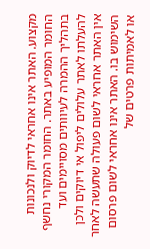מקצוע. האתר אינו אחראי לדיוק ולנכונות החומר המופיע באתר. החומר המקורי נחשף בתהליך ההמרה לעיוותים מסויימים ועד להעלתו לאתר עלולים ליפול אי דיוקים ולכן אין האתר אחראי לשום פעולה שתעשה לאחר השימוש בו. האתר אינו אחראי לשום פרסום או לאמיתות פרטים של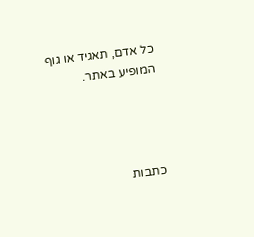כל אדם, תאגיד או גוף המופיע באתר.




כתבות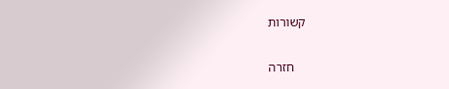קשורות

    חזרה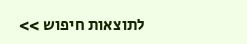לתוצאות חיפוש >>